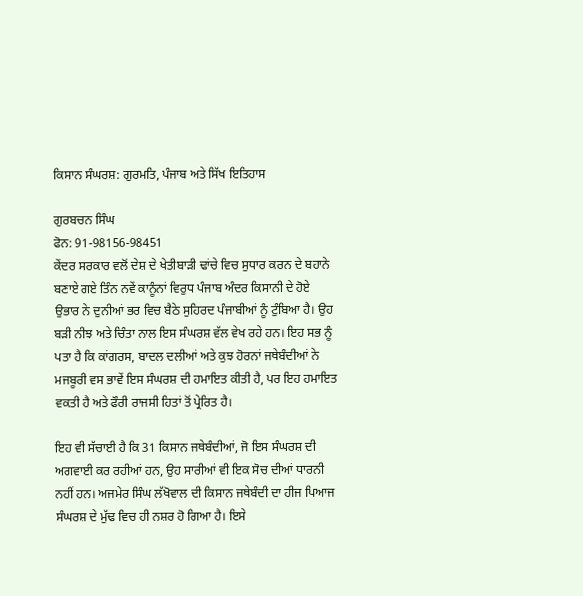ਕਿਸਾਨ ਸੰਘਰਸ਼: ਗੁਰਮਤਿ, ਪੰਜਾਬ ਅਤੇ ਸਿੱਖ ਇਤਿਹਾਸ

ਗੁਰਬਚਨ ਸਿੰਘ
ਫੋਨ: 91-98156-98451
ਕੇਂਦਰ ਸਰਕਾਰ ਵਲੋਂ ਦੇਸ਼ ਦੇ ਖੇਤੀਬਾੜੀ ਢਾਂਚੇ ਵਿਚ ਸੁਧਾਰ ਕਰਨ ਦੇ ਬਹਾਨੇ ਬਣਾਏ ਗਏ ਤਿੰਨ ਨਵੇਂ ਕਾਨੂੰਨਾਂ ਵਿਰੁਧ ਪੰਜਾਬ ਅੰਦਰ ਕਿਸਾਨੀ ਦੇ ਹੋਏ ਉਭਾਰ ਨੇ ਦੁਨੀਆਂ ਭਰ ਵਿਚ ਬੈਠੇ ਸੁਹਿਰਦ ਪੰਜਾਬੀਆਂ ਨੂੰ ਟੁੰਬਿਆ ਹੈ। ਉਹ ਬੜੀ ਨੀਝ ਅਤੇ ਚਿੰਤਾ ਨਾਲ ਇਸ ਸੰਘਰਸ਼ ਵੱਲ ਵੇਖ ਰਹੇ ਹਨ। ਇਹ ਸਭ ਨੂੰ ਪਤਾ ਹੈ ਕਿ ਕਾਂਗਰਸ, ਬਾਦਲ ਦਲੀਆਂ ਅਤੇ ਕੁਝ ਹੋਰਨਾਂ ਜਥੇਬੰਦੀਆਂ ਨੇ ਮਜਬੂਰੀ ਵਸ ਭਾਵੇਂ ਇਸ ਸੰਘਰਸ਼ ਦੀ ਹਮਾਇਤ ਕੀਤੀ ਹੈ, ਪਰ ਇਹ ਹਮਾਇਤ ਵਕਤੀ ਹੈ ਅਤੇ ਫੌਰੀ ਰਾਜਸੀ ਹਿਤਾਂ ਤੋਂ ਪ੍ਰੇਰਿਤ ਹੈ।

ਇਹ ਵੀ ਸੱਚਾਈ ਹੈ ਕਿ 31 ਕਿਸਾਨ ਜਥੇਬੰਦੀਆਂ, ਜੋ ਇਸ ਸੰਘਰਸ਼ ਦੀ ਅਗਵਾਈ ਕਰ ਰਹੀਆਂ ਹਨ, ਉਹ ਸਾਰੀਆਂ ਵੀ ਇਕ ਸੋਚ ਦੀਆਂ ਧਾਰਨੀ ਨਹੀਂ ਹਨ। ਅਜਮੇਰ ਸਿੰਘ ਲੱਖੋਵਾਲ ਦੀ ਕਿਸਾਨ ਜਥੇਬੰਦੀ ਦਾ ਹੀਜ ਪਿਆਜ ਸੰਘਰਸ਼ ਦੇ ਮੁੱਢ ਵਿਚ ਹੀ ਨਸ਼ਰ ਹੋ ਗਿਆ ਹੈ। ਇਸੇ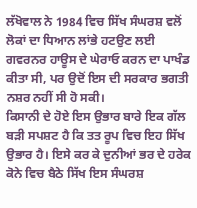ਲੱਖੋਵਾਲ ਨੇ 1984 ਵਿਚ ਸਿੱਖ ਸੰਘਰਸ਼ ਵਲੋਂ ਲੋਕਾਂ ਦਾ ਧਿਆਨ ਲਾਂਭੇ ਹਟਉਣ ਲਈ ਗਵਰਨਰ ਹਾਊਸ ਦੇ ਘੇਰਾਓ ਕਰਨ ਦਾ ਪਾਖੰਡ ਕੀਤਾ ਸੀ, ਪਰ ਉਦੋਂ ਇਸ ਦੀ ਸਰਕਾਰ ਭਗਤੀ ਨਸ਼ਰ ਨਹੀਂ ਸੀ ਹੋ ਸਕੀ।
ਕਿਸਾਨੀ ਦੇ ਹੋਏ ਇਸ ਉਭਾਰ ਬਾਰੇ ਇਕ ਗੱਲ ਬੜੀ ਸਪਸ਼ਟ ਹੈ ਕਿ ਤਤ ਰੂਪ ਵਿਚ ਇਹ ਸਿੱਖ ਉਭਾਰ ਹੈ। ਇਸੇ ਕਰ ਕੇ ਦੁਨੀਆਂ ਭਰ ਦੇ ਹਰੇਕ ਕੋਨੇ ਵਿਚ ਬੈਠੇ ਸਿੱਖ ਇਸ ਸੰਘਰਸ਼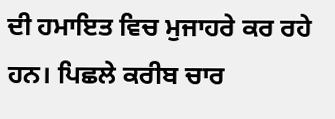ਦੀ ਹਮਾਇਤ ਵਿਚ ਮੁਜਾਹਰੇ ਕਰ ਰਹੇ ਹਨ। ਪਿਛਲੇ ਕਰੀਬ ਚਾਰ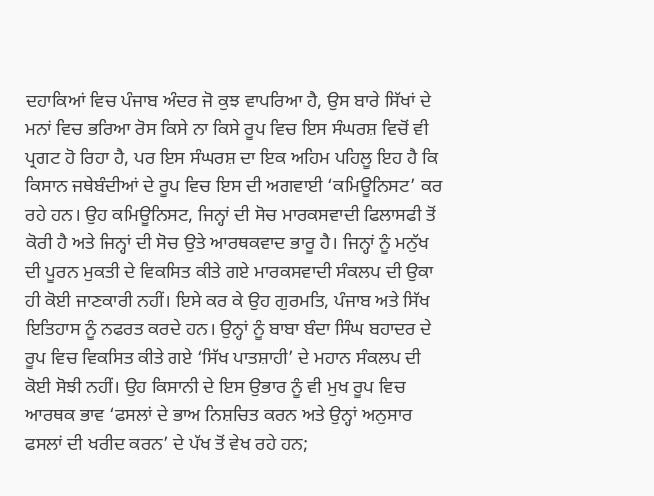ਦਹਾਕਿਆਂ ਵਿਚ ਪੰਜਾਬ ਅੰਦਰ ਜੋ ਕੁਝ ਵਾਪਰਿਆ ਹੈ, ਉਸ ਬਾਰੇ ਸਿੱਖਾਂ ਦੇ ਮਨਾਂ ਵਿਚ ਭਰਿਆ ਰੋਸ ਕਿਸੇ ਨਾ ਕਿਸੇ ਰੂਪ ਵਿਚ ਇਸ ਸੰਘਰਸ਼ ਵਿਚੋਂ ਵੀ ਪ੍ਰਗਟ ਹੋ ਰਿਹਾ ਹੈ, ਪਰ ਇਸ ਸੰਘਰਸ਼ ਦਾ ਇਕ ਅਹਿਮ ਪਹਿਲੂ ਇਹ ਹੈ ਕਿ ਕਿਸਾਨ ਜਥੇਬੰਦੀਆਂ ਦੇ ਰੂਪ ਵਿਚ ਇਸ ਦੀ ਅਗਵਾਈ ‘ਕਮਿਊਨਿਸਟ’ ਕਰ ਰਹੇ ਹਨ। ਉਹ ਕਮਿਊਨਿਸਟ, ਜਿਨ੍ਹਾਂ ਦੀ ਸੋਚ ਮਾਰਕਸਵਾਦੀ ਫਿਲਾਸਫੀ ਤੋਂ ਕੋਰੀ ਹੈ ਅਤੇ ਜਿਨ੍ਹਾਂ ਦੀ ਸੋਚ ਉਤੇ ਆਰਥਕਵਾਦ ਭਾਰੂ ਹੈ। ਜਿਨ੍ਹਾਂ ਨੂੰ ਮਨੁੱਖ ਦੀ ਪੂਰਨ ਮੁਕਤੀ ਦੇ ਵਿਕਸਿਤ ਕੀਤੇ ਗਏ ਮਾਰਕਸਵਾਦੀ ਸੰਕਲਪ ਦੀ ਉਕਾ ਹੀ ਕੋਈ ਜਾਣਕਾਰੀ ਨਹੀਂ। ਇਸੇ ਕਰ ਕੇ ਉਹ ਗੁਰਮਤਿ, ਪੰਜਾਬ ਅਤੇ ਸਿੱਖ ਇਤਿਹਾਸ ਨੂੰ ਨਫਰਤ ਕਰਦੇ ਹਨ। ਉਨ੍ਹਾਂ ਨੂੰ ਬਾਬਾ ਬੰਦਾ ਸਿੰਘ ਬਹਾਦਰ ਦੇ ਰੂਪ ਵਿਚ ਵਿਕਸਿਤ ਕੀਤੇ ਗਏ ‘ਸਿੱਖ ਪਾਤਸ਼ਾਹੀ’ ਦੇ ਮਹਾਨ ਸੰਕਲਪ ਦੀ ਕੋਈ ਸੋਝੀ ਨਹੀਂ। ਉਹ ਕਿਸਾਨੀ ਦੇ ਇਸ ਉਭਾਰ ਨੂੰ ਵੀ ਮੁਖ ਰੂਪ ਵਿਚ ਆਰਥਕ ਭਾਵ ‘ਫਸਲਾਂ ਦੇ ਭਾਅ ਨਿਸ਼ਚਿਤ ਕਰਨ ਅਤੇ ਉਨ੍ਹਾਂ ਅਨੁਸਾਰ ਫਸਲਾਂ ਦੀ ਖਰੀਦ ਕਰਨ’ ਦੇ ਪੱਖ ਤੋਂ ਵੇਖ ਰਹੇ ਹਨ;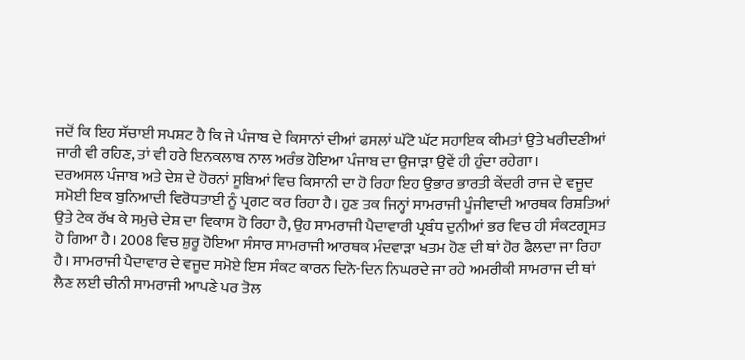ਜਦੋਂ ਕਿ ਇਹ ਸੱਚਾਈ ਸਪਸ਼ਟ ਹੈ ਕਿ ਜੇ ਪੰਜਾਬ ਦੇ ਕਿਸਾਨਾਂ ਦੀਆਂ ਫਸਲਾਂ ਘੱਟੋ ਘੱਟ ਸਹਾਇਕ ਕੀਮਤਾਂ ਉਤੇ ਖਰੀਦਣੀਆਂ ਜਾਰੀ ਵੀ ਰਹਿਣ, ਤਾਂ ਵੀ ਹਰੇ ਇਨਕਲਾਬ ਨਾਲ ਅਰੰਭ ਹੋਇਆ ਪੰਜਾਬ ਦਾ ਉਜਾੜਾ ਉਵੇਂ ਹੀ ਹੁੰਦਾ ਰਹੇਗਾ।
ਦਰਅਸਲ ਪੰਜਾਬ ਅਤੇ ਦੇਸ਼ ਦੇ ਹੋਰਨਾਂ ਸੂਬਿਆਂ ਵਿਚ ਕਿਸਾਨੀ ਦਾ ਹੋ ਰਿਹਾ ਇਹ ਉਭਾਰ ਭਾਰਤੀ ਕੇਂਦਰੀ ਰਾਜ ਦੇ ਵਜੂਦ ਸਮੋਈ ਇਕ ਬੁਨਿਆਦੀ ਵਿਰੋਧਤਾਈ ਨੂੰ ਪ੍ਰਗਟ ਕਰ ਰਿਹਾ ਹੈ। ਹੁਣ ਤਕ ਜਿਨ੍ਹਾਂ ਸਾਮਰਾਜੀ ਪੂੰਜੀਵਾਦੀ ਆਰਥਕ ਰਿਸ਼ਤਿਆਂ ਉਤੇ ਟੇਕ ਰੱਖ ਕੇ ਸਮੁਚੇ ਦੇਸ਼ ਦਾ ਵਿਕਾਸ ਹੋ ਰਿਹਾ ਹੈ, ਉਹ ਸਾਮਰਾਜੀ ਪੈਦਾਵਾਰੀ ਪ੍ਰਬੰਧ ਦੁਨੀਆਂ ਭਰ ਵਿਚ ਹੀ ਸੰਕਟਗ੍ਰਸਤ ਹੋ ਗਿਆ ਹੈ। 2008 ਵਿਚ ਸ਼ੁਰੂ ਹੋਇਆ ਸੰਸਾਰ ਸਾਮਰਾਜੀ ਆਰਥਕ ਮੰਦਵਾੜਾ ਖਤਮ ਹੋਣ ਦੀ ਥਾਂ ਹੋਰ ਫੈਲਦਾ ਜਾ ਰਿਹਾ ਹੈ। ਸਾਮਰਾਜੀ ਪੈਦਾਵਾਰ ਦੇ ਵਜੂਦ ਸਮੋਏ ਇਸ ਸੰਕਟ ਕਾਰਨ ਦਿਨੋ-ਦਿਨ ਨਿਘਰਦੇ ਜਾ ਰਹੇ ਅਮਰੀਕੀ ਸਾਮਰਾਜ ਦੀ ਥਾਂ ਲੈਣ ਲਈ ਚੀਨੀ ਸਾਮਰਾਜੀ ਆਪਣੇ ਪਰ ਤੋਲ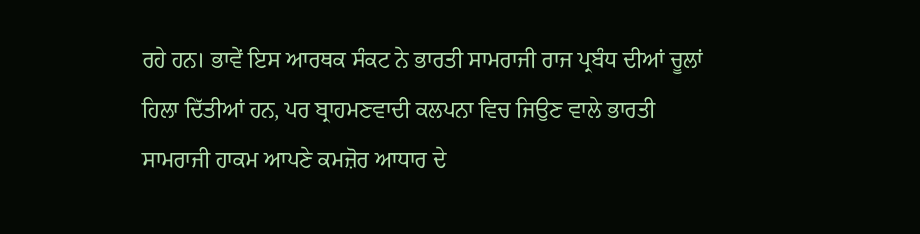ਰਹੇ ਹਨ। ਭਾਵੇਂ ਇਸ ਆਰਥਕ ਸੰਕਟ ਨੇ ਭਾਰਤੀ ਸਾਮਰਾਜੀ ਰਾਜ ਪ੍ਰਬੰਧ ਦੀਆਂ ਚੂਲਾਂ ਹਿਲਾ ਦਿੱਤੀਆਂ ਹਨ, ਪਰ ਬ੍ਰਾਹਮਣਵਾਦੀ ਕਲਪਨਾ ਵਿਚ ਜਿਉਣ ਵਾਲੇ ਭਾਰਤੀ ਸਾਮਰਾਜੀ ਹਾਕਮ ਆਪਣੇ ਕਮਜ਼ੋਰ ਆਧਾਰ ਦੇ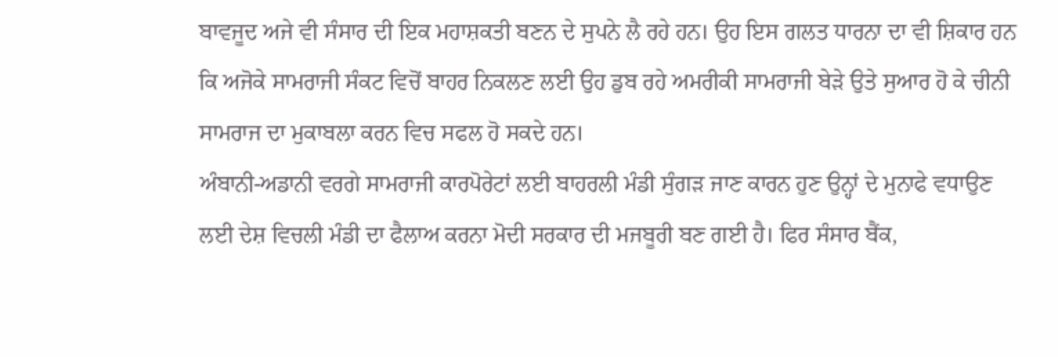ਬਾਵਜੂਦ ਅਜੇ ਵੀ ਸੰਸਾਰ ਦੀ ਇਕ ਮਹਾਸ਼ਕਤੀ ਬਣਨ ਦੇ ਸੁਪਨੇ ਲੈ ਰਹੇ ਹਨ। ਉਹ ਇਸ ਗਲਤ ਧਾਰਨਾ ਦਾ ਵੀ ਸ਼ਿਕਾਰ ਹਨ ਕਿ ਅਜੋਕੇ ਸਾਮਰਾਜੀ ਸੰਕਟ ਵਿਚੋਂ ਬਾਹਰ ਨਿਕਲਣ ਲਈ ਉਹ ਡੁਬ ਰਹੇ ਅਮਰੀਕੀ ਸਾਮਰਾਜੀ ਬੇੜੇ ਉਤੇ ਸੁਆਰ ਹੋ ਕੇ ਚੀਨੀ ਸਾਮਰਾਜ ਦਾ ਮੁਕਾਬਲਾ ਕਰਨ ਵਿਚ ਸਫਲ ਹੋ ਸਕਦੇ ਹਨ।
ਅੰਬਾਨੀ-ਅਡਾਨੀ ਵਰਗੇ ਸਾਮਰਾਜੀ ਕਾਰਪੋਰੇਟਾਂ ਲਈ ਬਾਹਰਲੀ ਮੰਡੀ ਸੁੰਗੜ ਜਾਣ ਕਾਰਨ ਹੁਣ ਉਨ੍ਹਾਂ ਦੇ ਮੁਨਾਫੇ ਵਧਾਉਣ ਲਈ ਦੇਸ਼ ਵਿਚਲੀ ਮੰਡੀ ਦਾ ਫੈਲਾਅ ਕਰਨਾ ਮੋਦੀ ਸਰਕਾਰ ਦੀ ਮਜਬੂਰੀ ਬਣ ਗਈ ਹੈ। ਫਿਰ ਸੰਸਾਰ ਬੈਂਕ,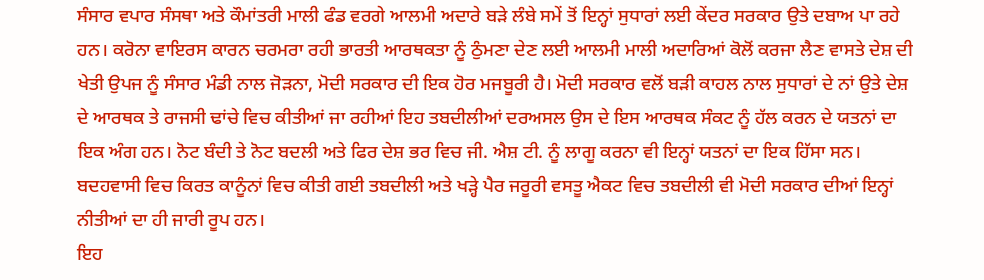ਸੰਸਾਰ ਵਪਾਰ ਸੰਸਥਾ ਅਤੇ ਕੌਮਾਂਤਰੀ ਮਾਲੀ ਫੰਡ ਵਰਗੇ ਆਲਮੀ ਅਦਾਰੇ ਬੜੇ ਲੰਬੇ ਸਮੇਂ ਤੋਂ ਇਨ੍ਹਾਂ ਸੁਧਾਰਾਂ ਲਈ ਕੇਂਦਰ ਸਰਕਾਰ ਉਤੇ ਦਬਾਅ ਪਾ ਰਹੇ ਹਨ। ਕਰੋਨਾ ਵਾਇਰਸ ਕਾਰਨ ਚਰਮਰਾ ਰਹੀ ਭਾਰਤੀ ਆਰਥਕਤਾ ਨੂੰ ਠੁੰਮਣਾ ਦੇਣ ਲਈ ਆਲਮੀ ਮਾਲੀ ਅਦਾਰਿਆਂ ਕੋਲੋਂ ਕਰਜਾ ਲੈਣ ਵਾਸਤੇ ਦੇਸ਼ ਦੀ ਖੇਤੀ ਉਪਜ ਨੂੰ ਸੰਸਾਰ ਮੰਡੀ ਨਾਲ ਜੋੜਨਾ, ਮੋਦੀ ਸਰਕਾਰ ਦੀ ਇਕ ਹੋਰ ਮਜਬੂਰੀ ਹੈ। ਮੋਦੀ ਸਰਕਾਰ ਵਲੋਂ ਬੜੀ ਕਾਹਲ ਨਾਲ ਸੁਧਾਰਾਂ ਦੇ ਨਾਂ ਉਤੇ ਦੇਸ਼ ਦੇ ਆਰਥਕ ਤੇ ਰਾਜਸੀ ਢਾਂਚੇ ਵਿਚ ਕੀਤੀਆਂ ਜਾ ਰਹੀਆਂ ਇਹ ਤਬਦੀਲੀਆਂ ਦਰਅਸਲ ਉਸ ਦੇ ਇਸ ਆਰਥਕ ਸੰਕਟ ਨੂੰ ਹੱਲ ਕਰਨ ਦੇ ਯਤਨਾਂ ਦਾ ਇਕ ਅੰਗ ਹਨ। ਨੋਟ ਬੰਦੀ ਤੇ ਨੋਟ ਬਦਲੀ ਅਤੇ ਫਿਰ ਦੇਸ਼ ਭਰ ਵਿਚ ਜੀ. ਐਸ਼ ਟੀ. ਨੂੰ ਲਾਗੂ ਕਰਨਾ ਵੀ ਇਨ੍ਹਾਂ ਯਤਨਾਂ ਦਾ ਇਕ ਹਿੱਸਾ ਸਨ। ਬਦਹਵਾਸੀ ਵਿਚ ਕਿਰਤ ਕਾਨੂੰਨਾਂ ਵਿਚ ਕੀਤੀ ਗਈ ਤਬਦੀਲੀ ਅਤੇ ਖੜ੍ਹੇ ਪੈਰ ਜਰੂਰੀ ਵਸਤੂ ਐਕਟ ਵਿਚ ਤਬਦੀਲੀ ਵੀ ਮੋਦੀ ਸਰਕਾਰ ਦੀਆਂ ਇਨ੍ਹਾਂ ਨੀਤੀਆਂ ਦਾ ਹੀ ਜਾਰੀ ਰੂਪ ਹਨ।
ਇਹ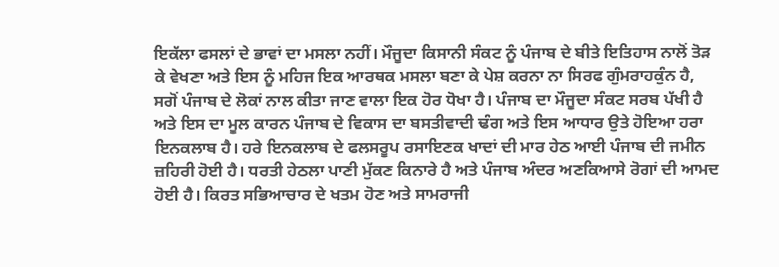ਇਕੱਲਾ ਫਸਲਾਂ ਦੇ ਭਾਵਾਂ ਦਾ ਮਸਲਾ ਨਹੀਂ। ਮੌਜੂਦਾ ਕਿਸਾਨੀ ਸੰਕਟ ਨੂੰ ਪੰਜਾਬ ਦੇ ਬੀਤੇ ਇਤਿਹਾਸ ਨਾਲੋਂ ਤੋੜ ਕੇ ਵੇਖਣਾ ਅਤੇ ਇਸ ਨੂੰ ਮਹਿਜ ਇਕ ਆਰਥਕ ਮਸਲਾ ਬਣਾ ਕੇ ਪੇਸ਼ ਕਰਨਾ ਨਾ ਸਿਰਫ ਗੁੰਮਰਾਹਕੁੰਨ ਹੈ, ਸਗੋਂ ਪੰਜਾਬ ਦੇ ਲੋਕਾਂ ਨਾਲ ਕੀਤਾ ਜਾਣ ਵਾਲਾ ਇਕ ਹੋਰ ਧੋਖਾ ਹੈ। ਪੰਜਾਬ ਦਾ ਮੌਜੂਦਾ ਸੰਕਟ ਸਰਬ ਪੱਖੀ ਹੈ ਅਤੇ ਇਸ ਦਾ ਮੂਲ ਕਾਰਨ ਪੰਜਾਬ ਦੇ ਵਿਕਾਸ ਦਾ ਬਸਤੀਵਾਦੀ ਢੰਗ ਅਤੇ ਇਸ ਆਧਾਰ ਉਤੇ ਹੋਇਆ ਹਰਾ ਇਨਕਲਾਬ ਹੈ। ਹਰੇ ਇਨਕਲਾਬ ਦੇ ਫਲਸਰੂਪ ਰਸਾਇਣਕ ਖਾਦਾਂ ਦੀ ਮਾਰ ਹੇਠ ਆਈ ਪੰਜਾਬ ਦੀ ਜਮੀਨ ਜ਼ਹਿਰੀ ਹੋਈ ਹੈ। ਧਰਤੀ ਹੇਠਲਾ ਪਾਣੀ ਮੁੱਕਣ ਕਿਨਾਰੇ ਹੈ ਅਤੇ ਪੰਜਾਬ ਅੰਦਰ ਅਣਕਿਆਸੇ ਰੋਗਾਂ ਦੀ ਆਮਦ ਹੋਈ ਹੈ। ਕਿਰਤ ਸਭਿਆਚਾਰ ਦੇ ਖਤਮ ਹੋਣ ਅਤੇ ਸਾਮਰਾਜੀ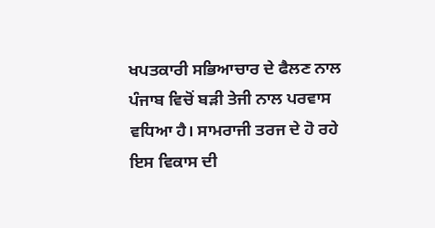ਖਪਤਕਾਰੀ ਸਭਿਆਚਾਰ ਦੇ ਫੈਲਣ ਨਾਲ ਪੰਜਾਬ ਵਿਚੋਂ ਬੜੀ ਤੇਜੀ ਨਾਲ ਪਰਵਾਸ ਵਧਿਆ ਹੈ। ਸਾਮਰਾਜੀ ਤਰਜ ਦੇ ਹੋ ਰਹੇ ਇਸ ਵਿਕਾਸ ਦੀ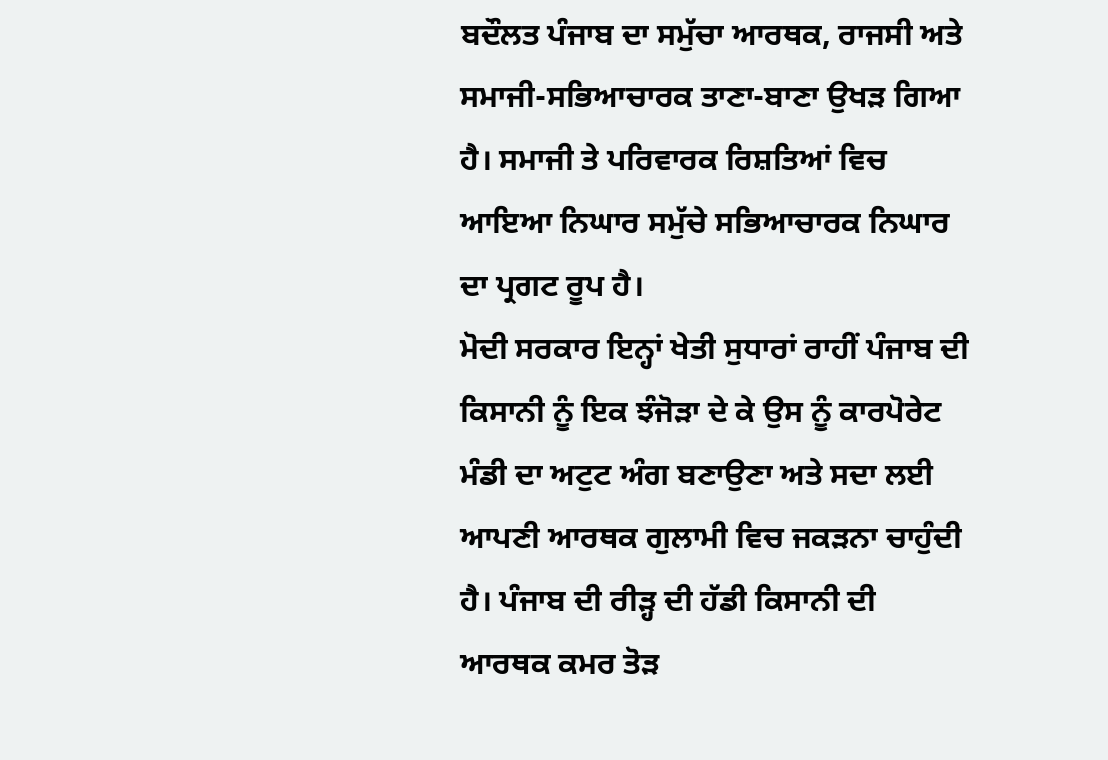ਬਦੌਲਤ ਪੰਜਾਬ ਦਾ ਸਮੁੱਚਾ ਆਰਥਕ, ਰਾਜਸੀ ਅਤੇ ਸਮਾਜੀ-ਸਭਿਆਚਾਰਕ ਤਾਣਾ-ਬਾਣਾ ਉਖੜ ਗਿਆ ਹੈ। ਸਮਾਜੀ ਤੇ ਪਰਿਵਾਰਕ ਰਿਸ਼ਤਿਆਂ ਵਿਚ ਆਇਆ ਨਿਘਾਰ ਸਮੁੱਚੇ ਸਭਿਆਚਾਰਕ ਨਿਘਾਰ ਦਾ ਪ੍ਰਗਟ ਰੂਪ ਹੈ।
ਮੋਦੀ ਸਰਕਾਰ ਇਨ੍ਹਾਂ ਖੇਤੀ ਸੁਧਾਰਾਂ ਰਾਹੀਂ ਪੰਜਾਬ ਦੀ ਕਿਸਾਨੀ ਨੂੰ ਇਕ ਝੰਜੋੜਾ ਦੇ ਕੇ ਉਸ ਨੂੰ ਕਾਰਪੋਰੇਟ ਮੰਡੀ ਦਾ ਅਟੁਟ ਅੰਗ ਬਣਾਉਣਾ ਅਤੇ ਸਦਾ ਲਈ ਆਪਣੀ ਆਰਥਕ ਗੁਲਾਮੀ ਵਿਚ ਜਕੜਨਾ ਚਾਹੁੰਦੀ ਹੈ। ਪੰਜਾਬ ਦੀ ਰੀੜ੍ਹ ਦੀ ਹੱਡੀ ਕਿਸਾਨੀ ਦੀ ਆਰਥਕ ਕਮਰ ਤੋੜ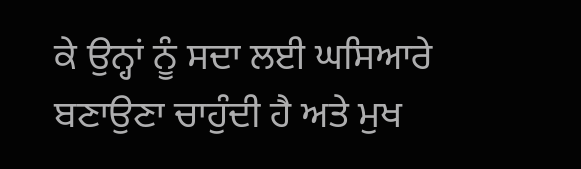ਕੇ ਉਨ੍ਹਾਂ ਨੂੰ ਸਦਾ ਲਈ ਘਸਿਆਰੇ ਬਣਾਉਣਾ ਚਾਹੁੰਦੀ ਹੈ ਅਤੇ ਮੁਖ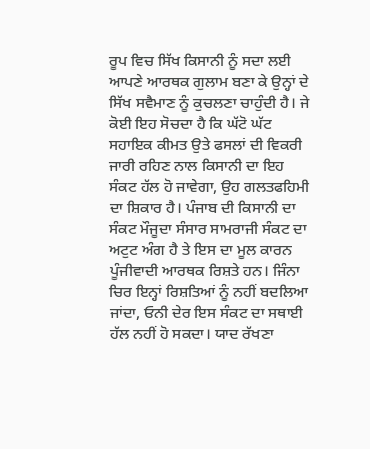ਰੂਪ ਵਿਚ ਸਿੱਖ ਕਿਸਾਨੀ ਨੂੰ ਸਦਾ ਲਈ ਆਪਣੇ ਆਰਥਕ ਗੁਲਾਮ ਬਣਾ ਕੇ ਉਨ੍ਹਾਂ ਦੇ ਸਿੱਖ ਸਵੈਮਾਣ ਨੂੰ ਕੁਚਲਣਾ ਚਾਹੁੰਦੀ ਹੈ। ਜੇ ਕੋਈ ਇਹ ਸੋਚਦਾ ਹੈ ਕਿ ਘੱਟੋ ਘੱਟ ਸਹਾਇਕ ਕੀਮਤ ਉਤੇ ਫਸਲਾਂ ਦੀ ਵਿਕਰੀ ਜਾਰੀ ਰਹਿਣ ਨਾਲ ਕਿਸਾਨੀ ਦਾ ਇਹ ਸੰਕਟ ਹੱਲ ਹੋ ਜਾਵੇਗਾ, ਉਹ ਗਲਤਫਹਿਮੀ ਦਾ ਸ਼ਿਕਾਰ ਹੈ। ਪੰਜਾਬ ਦੀ ਕਿਸਾਨੀ ਦਾ ਸੰਕਟ ਮੌਜੂਦਾ ਸੰਸਾਰ ਸਾਮਰਾਜੀ ਸੰਕਟ ਦਾ ਅਟੁਟ ਅੰਗ ਹੈ ਤੇ ਇਸ ਦਾ ਮੂਲ ਕਾਰਨ ਪੂੰਜੀਵਾਦੀ ਆਰਥਕ ਰਿਸ਼ਤੇ ਹਨ। ਜਿੰਨਾ ਚਿਰ ਇਨ੍ਹਾਂ ਰਿਸ਼ਤਿਆਂ ਨੂੰ ਨਹੀਂ ਬਦਲਿਆ ਜਾਂਦਾ, ਓਨੀ ਦੇਰ ਇਸ ਸੰਕਟ ਦਾ ਸਥਾਈ ਹੱਲ ਨਹੀਂ ਹੋ ਸਕਦਾ। ਯਾਦ ਰੱਖਣਾ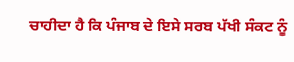ਚਾਹੀਦਾ ਹੈ ਕਿ ਪੰਜਾਬ ਦੇ ਇਸੇ ਸਰਬ ਪੱਖੀ ਸੰਕਟ ਨੂੰ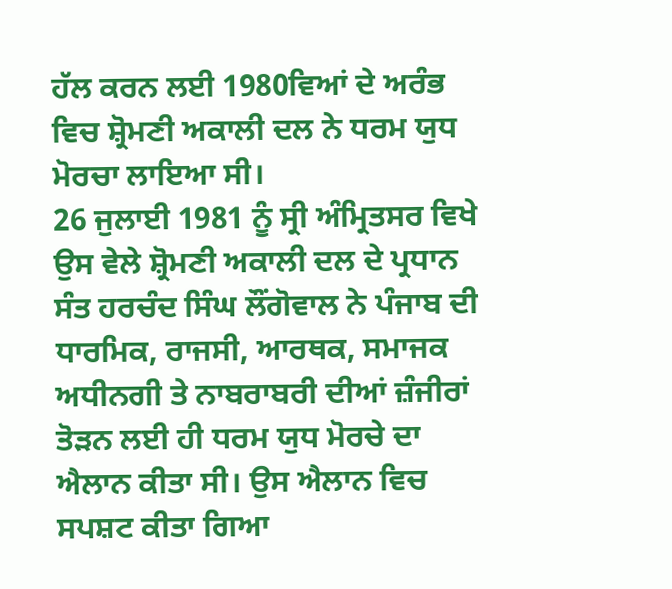ਹੱਲ ਕਰਨ ਲਈ 1980ਵਿਆਂ ਦੇ ਅਰੰਭ ਵਿਚ ਸ਼੍ਰੋਮਣੀ ਅਕਾਲੀ ਦਲ ਨੇ ਧਰਮ ਯੁਧ ਮੋਰਚਾ ਲਾਇਆ ਸੀ।
26 ਜੁਲਾਈ 1981 ਨੂੰ ਸ੍ਰੀ ਅੰਮ੍ਰਿਤਸਰ ਵਿਖੇ ਉਸ ਵੇਲੇ ਸ਼੍ਰੋਮਣੀ ਅਕਾਲੀ ਦਲ ਦੇ ਪ੍ਰਧਾਨ ਸੰਤ ਹਰਚੰਦ ਸਿੰਘ ਲੌਂਗੋਵਾਲ ਨੇ ਪੰਜਾਬ ਦੀ ਧਾਰਮਿਕ, ਰਾਜਸੀ, ਆਰਥਕ, ਸਮਾਜਕ ਅਧੀਨਗੀ ਤੇ ਨਾਬਰਾਬਰੀ ਦੀਆਂ ਜ਼ੰਜੀਰਾਂ ਤੋੜਨ ਲਈ ਹੀ ਧਰਮ ਯੁਧ ਮੋਰਚੇ ਦਾ ਐਲਾਨ ਕੀਤਾ ਸੀ। ਉਸ ਐਲਾਨ ਵਿਚ ਸਪਸ਼ਟ ਕੀਤਾ ਗਿਆ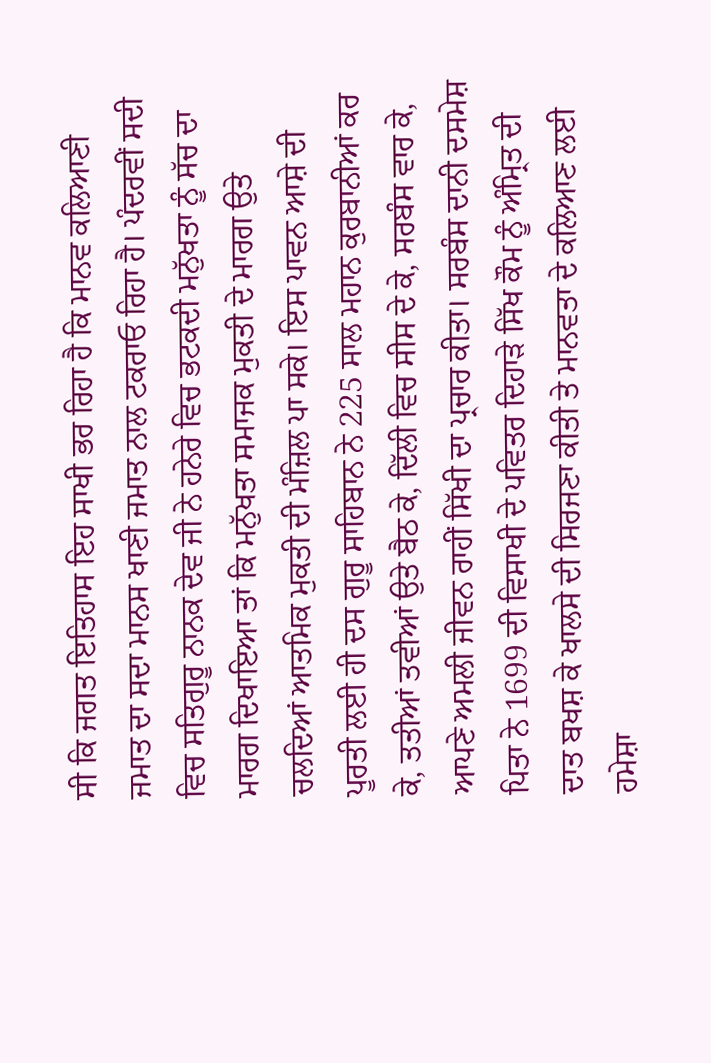ਸੀ ਕਿ ਜਗਤ ਇਤਿਹਾਸ ਇਹ ਸਾਖੀ ਭਰ ਰਿਹਾ ਹੈ ਕਿ ਮਾਨਵ ਕਲਿਆਣੀ ਜਮਾਤ ਦਾ ਸਦਾ ਮਾਨਸ ਖਾਣੀ ਜਮਾਤ ਨਾਲ ਟਕਰਾਓ ਰਿਹਾ ਹੈ। ਪੰਦਰਵੀਂ ਸਦੀ ਵਿਚ ਸਤਿਗੁਰੂ ਨਾਨਕ ਦੇਵ ਜੀ ਨੇ ਹਨੇਰੇ ਵਿਚ ਭਟਕਦੀ ਮਨੁੱਖਤਾ ਨੂੰ ਸੱਚ ਦਾ ਮਾਰਗ ਦਿਖਾਇਆ ਤਾਂ ਕਿ ਮਨੁੱਖਤਾ ਸਮਾਜਕ ਮੁਕਤੀ ਦੇ ਮਾਰਗ ਉਤੇ ਚਲਦਿਆਂ ਆਤਮਿਕ ਮੁਕਤੀ ਦੀ ਮੰਜ਼ਿਲ ਪਾ ਸਕੇ। ਇਸ ਪਾਵਨ ਆਸ਼ੇ ਦੀ ਪੂਰਤੀ ਲਈ ਹੀ ਦਸ ਗੁਰੂ ਸਾਹਿਬਾਨ ਨੇ 225 ਸਾਲ ਮਹਾਨ ਕੁਰਬਾਨੀਆਂ ਕਰ ਕੇ, ਤਤੀਆਂ ਤਵੀਆਂ ਉਤੇ ਬੈਠ ਕੇ, ਦਿੱਲੀ ਵਿਚ ਸੀਸ ਦੇ ਕੇ, ਸਰਬੰਸ ਵਾਰ ਕੇ, ਆਪਣੇ ਅਮਲੀ ਜੀਵਨ ਰਾਹੀਂ ਸਿੱਖੀ ਦਾ ਪ੍ਰਚਾਰ ਕੀਤਾ। ਸਰਬੰਸ ਦਾਨੀ ਦਸਮੇਸ਼ ਪਿਤਾ ਨੇ 1699 ਦੀ ਵਿਸਾਖੀ ਦੇ ਪਵਿਤਰ ਦਿਹਾੜੇ ਸਿੱਖ ਕੌਮ ਨੂੰ ਅੰਮ੍ਰਿਤ ਦੀ ਦਾਤ ਬਖਸ਼ ਕੇ ਖਾਲਸੇ ਦੀ ਸਿਰਜਣਾ ਕੀਤੀ ਤੇ ਮਾਨਵਤਾ ਦੇ ਕਲਿਆਣ ਲਈ ਹਮੇਸ਼ਾ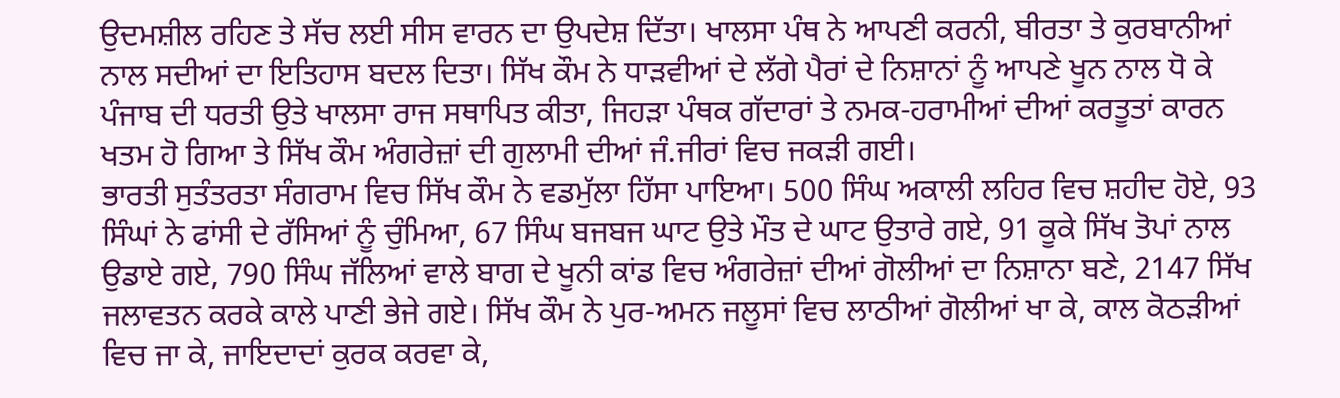ਉਦਮਸ਼ੀਲ ਰਹਿਣ ਤੇ ਸੱਚ ਲਈ ਸੀਸ ਵਾਰਨ ਦਾ ਉਪਦੇਸ਼ ਦਿੱਤਾ। ਖਾਲਸਾ ਪੰਥ ਨੇ ਆਪਣੀ ਕਰਨੀ, ਬੀਰਤਾ ਤੇ ਕੁਰਬਾਨੀਆਂ ਨਾਲ ਸਦੀਆਂ ਦਾ ਇਤਿਹਾਸ ਬਦਲ ਦਿਤਾ। ਸਿੱਖ ਕੌਮ ਨੇ ਧਾੜਵੀਆਂ ਦੇ ਲੱਗੇ ਪੈਰਾਂ ਦੇ ਨਿਸ਼ਾਨਾਂ ਨੂੰ ਆਪਣੇ ਖੂਨ ਨਾਲ ਧੋ ਕੇ ਪੰਜਾਬ ਦੀ ਧਰਤੀ ਉਤੇ ਖਾਲਸਾ ਰਾਜ ਸਥਾਪਿਤ ਕੀਤਾ, ਜਿਹੜਾ ਪੰਥਕ ਗੱਦਾਰਾਂ ਤੇ ਨਮਕ-ਹਰਾਮੀਆਂ ਦੀਆਂ ਕਰਤੂਤਾਂ ਕਾਰਨ ਖਤਮ ਹੋ ਗਿਆ ਤੇ ਸਿੱਖ ਕੌਮ ਅੰਗਰੇਜ਼ਾਂ ਦੀ ਗੁਲਾਮੀ ਦੀਆਂ ਜੰ.ਜੀਰਾਂ ਵਿਚ ਜਕੜੀ ਗਈ।
ਭਾਰਤੀ ਸੁਤੰਤਰਤਾ ਸੰਗਰਾਮ ਵਿਚ ਸਿੱਖ ਕੌਮ ਨੇ ਵਡਮੁੱਲਾ ਹਿੱਸਾ ਪਾਇਆ। 500 ਸਿੰਘ ਅਕਾਲੀ ਲਹਿਰ ਵਿਚ ਸ਼ਹੀਦ ਹੋਏ, 93 ਸਿੰਘਾਂ ਨੇ ਫਾਂਸੀ ਦੇ ਰੱਸਿਆਂ ਨੂੰ ਚੁੰਮਿਆ, 67 ਸਿੰਘ ਬਜਬਜ ਘਾਟ ਉਤੇ ਮੌਤ ਦੇ ਘਾਟ ਉਤਾਰੇ ਗਏ, 91 ਕੂਕੇ ਸਿੱਖ ਤੋਪਾਂ ਨਾਲ ਉਡਾਏ ਗਏ, 790 ਸਿੰਘ ਜੱਲਿਆਂ ਵਾਲੇ ਬਾਗ ਦੇ ਖੂਨੀ ਕਾਂਡ ਵਿਚ ਅੰਗਰੇਜ਼ਾਂ ਦੀਆਂ ਗੋਲੀਆਂ ਦਾ ਨਿਸ਼ਾਨਾ ਬਣੇ, 2147 ਸਿੱਖ ਜਲਾਵਤਨ ਕਰਕੇ ਕਾਲੇ ਪਾਣੀ ਭੇਜੇ ਗਏ। ਸਿੱਖ ਕੌਮ ਨੇ ਪੁਰ-ਅਮਨ ਜਲੂਸਾਂ ਵਿਚ ਲਾਠੀਆਂ ਗੋਲੀਆਂ ਖਾ ਕੇ, ਕਾਲ ਕੋਠੜੀਆਂ ਵਿਚ ਜਾ ਕੇ, ਜਾਇਦਾਦਾਂ ਕੁਰਕ ਕਰਵਾ ਕੇ,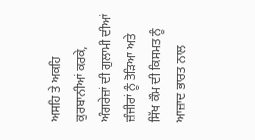ਅਸਹਿ ਤੇ ਅਕਹਿ ਕੁਰਬਾਨੀਆਂ ਕਰਕੇ, ਅੰਗਰੇਜ਼ਾਂ ਦੀ ਗੁਲਾਮੀ ਦੀਆਂ ਜ਼ੰਜੀਰਾਂ ਨੂੰ ਤੋੜਿਆ ਅਤੇ ਸਿੱਖ ਕੌਮ ਦੀ ਕਿਸਮਤ ਨੂੰ ਆਜ਼ਾਦ ਭਾਰਤ ਨਾਲ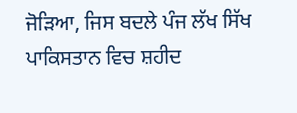ਜੋੜਿਆ, ਜਿਸ ਬਦਲੇ ਪੰਜ ਲੱਖ ਸਿੱਖ ਪਾਕਿਸਤਾਨ ਵਿਚ ਸ਼ਹੀਦ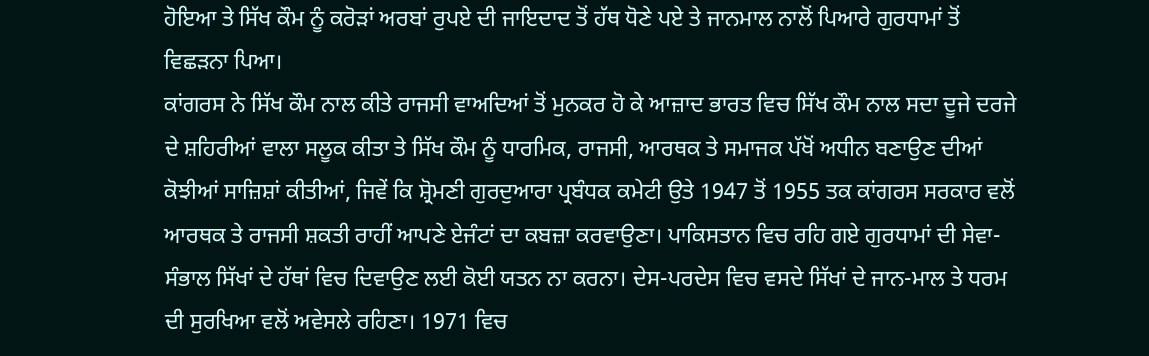ਹੋਇਆ ਤੇ ਸਿੱਖ ਕੌਮ ਨੂੰ ਕਰੋੜਾਂ ਅਰਬਾਂ ਰੁਪਏ ਦੀ ਜਾਇਦਾਦ ਤੋਂ ਹੱਥ ਧੋਣੇ ਪਏ ਤੇ ਜਾਨਮਾਲ ਨਾਲੋਂ ਪਿਆਰੇ ਗੁਰਧਾਮਾਂ ਤੋਂ ਵਿਛੜਨਾ ਪਿਆ।
ਕਾਂਗਰਸ ਨੇ ਸਿੱਖ ਕੌਮ ਨਾਲ ਕੀਤੇ ਰਾਜਸੀ ਵਾਅਦਿਆਂ ਤੋਂ ਮੁਨਕਰ ਹੋ ਕੇ ਆਜ਼ਾਦ ਭਾਰਤ ਵਿਚ ਸਿੱਖ ਕੌਮ ਨਾਲ ਸਦਾ ਦੂਜੇ ਦਰਜੇ ਦੇ ਸ਼ਹਿਰੀਆਂ ਵਾਲਾ ਸਲੂਕ ਕੀਤਾ ਤੇ ਸਿੱਖ ਕੌਮ ਨੂੰ ਧਾਰਮਿਕ, ਰਾਜਸੀ, ਆਰਥਕ ਤੇ ਸਮਾਜਕ ਪੱਖੋਂ ਅਧੀਨ ਬਣਾਉਣ ਦੀਆਂ ਕੋਝੀਆਂ ਸਾਜ਼ਿਸ਼ਾਂ ਕੀਤੀਆਂ, ਜਿਵੇਂ ਕਿ ਸ਼੍ਰੋਮਣੀ ਗੁਰਦੁਆਰਾ ਪ੍ਰਬੰਧਕ ਕਮੇਟੀ ਉਤੇ 1947 ਤੋਂ 1955 ਤਕ ਕਾਂਗਰਸ ਸਰਕਾਰ ਵਲੋਂ ਆਰਥਕ ਤੇ ਰਾਜਸੀ ਸ਼ਕਤੀ ਰਾਹੀਂ ਆਪਣੇ ਏਜੰਟਾਂ ਦਾ ਕਬਜ਼ਾ ਕਰਵਾਉਣਾ। ਪਾਕਿਸਤਾਨ ਵਿਚ ਰਹਿ ਗਏ ਗੁਰਧਾਮਾਂ ਦੀ ਸੇਵਾ-ਸੰਭਾਲ ਸਿੱਖਾਂ ਦੇ ਹੱਥਾਂ ਵਿਚ ਦਿਵਾਉਣ ਲਈ ਕੋਈ ਯਤਨ ਨਾ ਕਰਨਾ। ਦੇਸ-ਪਰਦੇਸ ਵਿਚ ਵਸਦੇ ਸਿੱਖਾਂ ਦੇ ਜਾਨ-ਮਾਲ ਤੇ ਧਰਮ ਦੀ ਸੁਰਖਿਆ ਵਲੋਂ ਅਵੇਸਲੇ ਰਹਿਣਾ। 1971 ਵਿਚ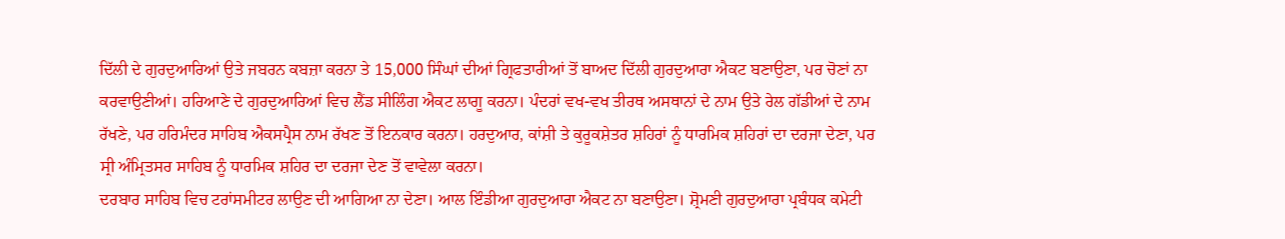ਦਿੱਲੀ ਦੇ ਗੁਰਦੁਆਰਿਆਂ ਉਤੇ ਜਬਰਨ ਕਬਜ਼ਾ ਕਰਨਾ ਤੇ 15,000 ਸਿੰਘਾਂ ਦੀਆਂ ਗ੍ਰਿਫਤਾਰੀਆਂ ਤੋਂ ਬਾਅਦ ਦਿੱਲੀ ਗੁਰਦੁਆਰਾ ਐਕਟ ਬਣਾਉਣਾ, ਪਰ ਚੋਣਾਂ ਨਾ ਕਰਵਾਉਣੀਆਂ। ਹਰਿਆਣੇ ਦੇ ਗੁਰਦੁਆਰਿਆਂ ਵਿਚ ਲੈਂਡ ਸੀਲਿੰਗ ਐਕਟ ਲਾਗੂ ਕਰਨਾ। ਪੰਦਰਾਂ ਵਖ-ਵਖ ਤੀਰਥ ਅਸਥਾਨਾਂ ਦੇ ਨਾਮ ਉਤੇ ਰੇਲ ਗੱਡੀਆਂ ਦੇ ਨਾਮ ਰੱਖਣੇ, ਪਰ ਹਰਿਮੰਦਰ ਸਾਹਿਬ ਐਕਸਪ੍ਰੈਸ ਨਾਮ ਰੱਖਣ ਤੋਂ ਇਨਕਾਰ ਕਰਨਾ। ਹਰਦੁਆਰ, ਕਾਂਸ਼ੀ ਤੇ ਕੁਰੂਕਸ਼ੇਤਰ ਸ਼ਹਿਰਾਂ ਨੂੰ ਧਾਰਮਿਕ ਸ਼ਹਿਰਾਂ ਦਾ ਦਰਜਾ ਦੇਣਾ, ਪਰ ਸ੍ਰੀ ਅੰਮ੍ਰਿਤਸਰ ਸਾਹਿਬ ਨੂੰ ਧਾਰਮਿਕ ਸ਼ਹਿਰ ਦਾ ਦਰਜਾ ਦੇਣ ਤੋਂ ਵਾਵੇਲਾ ਕਰਨਾ।
ਦਰਬਾਰ ਸਾਹਿਬ ਵਿਚ ਟਰਾਂਸਮੀਟਰ ਲਾਉਣ ਦੀ ਆਗਿਆ ਨਾ ਦੇਣਾ। ਆਲ ਇੰਡੀਆ ਗੁਰਦੁਆਰਾ ਐਕਟ ਨਾ ਬਣਾਉਣਾ। ਸ਼੍ਰੋਮਣੀ ਗੁਰਦੁਆਰਾ ਪ੍ਰਬੰਧਕ ਕਮੇਟੀ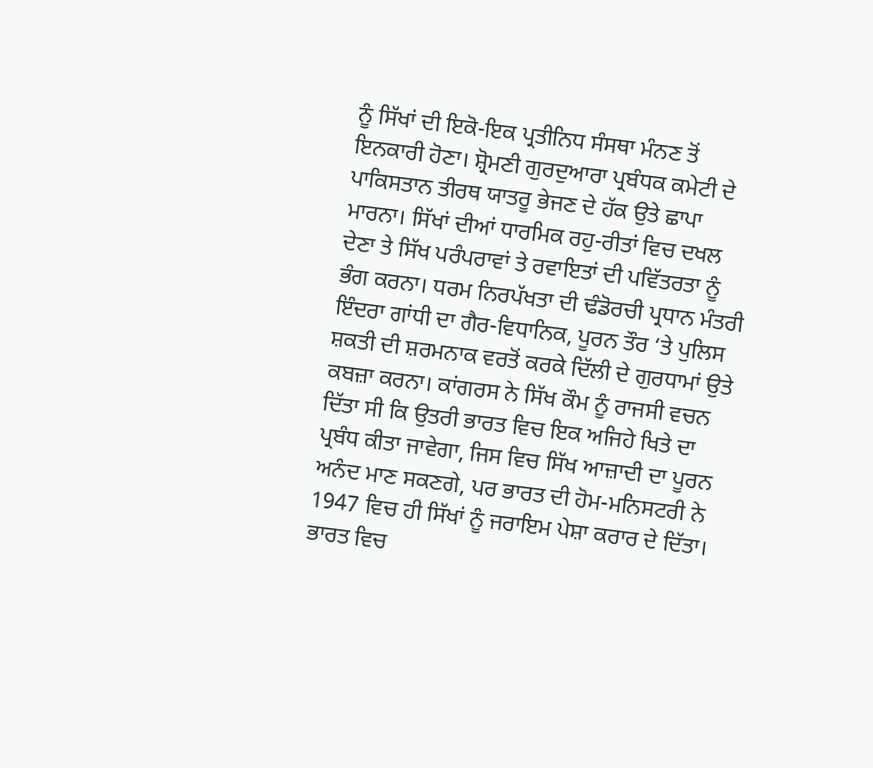ਨੂੰ ਸਿੱਖਾਂ ਦੀ ਇਕੋ-ਇਕ ਪ੍ਰਤੀਨਿਧ ਸੰਸਥਾ ਮੰਨਣ ਤੋਂ ਇਨਕਾਰੀ ਹੋਣਾ। ਸ਼੍ਰੋਮਣੀ ਗੁਰਦੁਆਰਾ ਪ੍ਰਬੰਧਕ ਕਮੇਟੀ ਦੇ ਪਾਕਿਸਤਾਨ ਤੀਰਥ ਯਾਤਰੂ ਭੇਜਣ ਦੇ ਹੱਕ ਉਤੇ ਛਾਪਾ ਮਾਰਨਾ। ਸਿੱਖਾਂ ਦੀਆਂ ਧਾਰਮਿਕ ਰਹੁ-ਰੀਤਾਂ ਵਿਚ ਦਖਲ ਦੇਣਾ ਤੇ ਸਿੱਖ ਪਰੰਪਰਾਵਾਂ ਤੇ ਰਵਾਇਤਾਂ ਦੀ ਪਵਿੱਤਰਤਾ ਨੂੰ ਭੰਗ ਕਰਨਾ। ਧਰਮ ਨਿਰਪੱਖਤਾ ਦੀ ਢੰਡੋਰਚੀ ਪ੍ਰਧਾਨ ਮੰਤਰੀ ਇੰਦਰਾ ਗਾਂਧੀ ਦਾ ਗੈਰ-ਵਿਧਾਨਿਕ, ਪੂਰਨ ਤੌਰ ‘ਤੇ ਪੁਲਿਸ ਸ਼ਕਤੀ ਦੀ ਸ਼ਰਮਨਾਕ ਵਰਤੋਂ ਕਰਕੇ ਦਿੱਲੀ ਦੇ ਗੁਰਧਾਮਾਂ ਉਤੇ ਕਬਜ਼ਾ ਕਰਨਾ। ਕਾਂਗਰਸ ਨੇ ਸਿੱਖ ਕੌਮ ਨੂੰ ਰਾਜਸੀ ਵਚਨ ਦਿੱਤਾ ਸੀ ਕਿ ਉਤਰੀ ਭਾਰਤ ਵਿਚ ਇਕ ਅਜਿਹੇ ਖਿਤੇ ਦਾ ਪ੍ਰਬੰਧ ਕੀਤਾ ਜਾਵੇਗਾ, ਜਿਸ ਵਿਚ ਸਿੱਖ ਆਜ਼ਾਦੀ ਦਾ ਪੂਰਨ ਅਨੰਦ ਮਾਣ ਸਕਣਗੇ, ਪਰ ਭਾਰਤ ਦੀ ਹੋਮ-ਮਨਿਸਟਰੀ ਨੇ 1947 ਵਿਚ ਹੀ ਸਿੱਖਾਂ ਨੂੰ ਜਰਾਇਮ ਪੇਸ਼ਾ ਕਰਾਰ ਦੇ ਦਿੱਤਾ। ਭਾਰਤ ਵਿਚ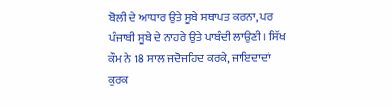ਬੋਲੀ ਦੇ ਆਧਾਰ ਉਤੇ ਸੂਬੇ ਸਥਾਪਤ ਕਰਨਾ, ਪਰ ਪੰਜਾਬੀ ਸੂਬੇ ਦੇ ਨਾਹਰੇ ਉਤੇ ਪਾਬੰਦੀ ਲਾਉਣੀ। ਸਿੱਖ ਕੌਮ ਨੇ 18 ਸਾਲ ਜਦੋਜਹਿਦ ਕਰਕੇ, ਜਾਇਦਾਦਾਂ ਕੁਰਕ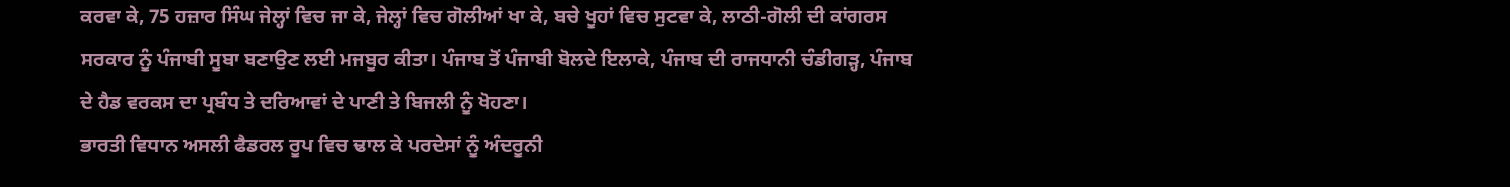ਕਰਵਾ ਕੇ, 75 ਹਜ਼ਾਰ ਸਿੰਘ ਜੇਲ੍ਹਾਂ ਵਿਚ ਜਾ ਕੇ, ਜੇਲ੍ਹਾਂ ਵਿਚ ਗੋਲੀਆਂ ਖਾ ਕੇ, ਬਚੇ ਖੂਹਾਂ ਵਿਚ ਸੁਟਵਾ ਕੇ, ਲਾਠੀ-ਗੋਲੀ ਦੀ ਕਾਂਗਰਸ ਸਰਕਾਰ ਨੂੰ ਪੰਜਾਬੀ ਸੂਬਾ ਬਣਾਉਣ ਲਈ ਮਜਬੂਰ ਕੀਤਾ। ਪੰਜਾਬ ਤੋਂ ਪੰਜਾਬੀ ਬੋਲਦੇ ਇਲਾਕੇ, ਪੰਜਾਬ ਦੀ ਰਾਜਧਾਨੀ ਚੰਡੀਗੜ੍ਹ, ਪੰਜਾਬ ਦੇ ਹੈਡ ਵਰਕਸ ਦਾ ਪ੍ਰਬੰਧ ਤੇ ਦਰਿਆਵਾਂ ਦੇ ਪਾਣੀ ਤੇ ਬਿਜਲੀ ਨੂੰ ਖੋਹਣਾ।
ਭਾਰਤੀ ਵਿਧਾਨ ਅਸਲੀ ਫੈਡਰਲ ਰੂਪ ਵਿਚ ਢਾਲ ਕੇ ਪਰਦੇਸਾਂ ਨੂੰ ਅੰਦਰੂਨੀ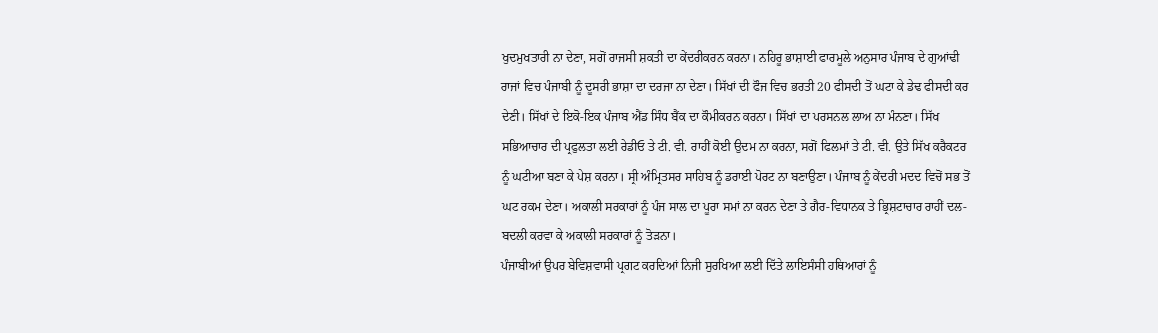ਖੁਦਮੁਖਤਾਰੀ ਨਾ ਦੇਣਾ, ਸਗੋਂ ਰਾਜਸੀ ਸ਼ਕਤੀ ਦਾ ਕੇਂਦਰੀਕਰਨ ਕਰਨਾ। ਨਹਿਰੂ ਭਾਸ਼ਾਈ ਫਾਰਮੂਲੇ ਅਨੁਸਾਰ ਪੰਜਾਬ ਦੇ ਗੁਆਂਢੀ ਰਾਜਾਂ ਵਿਚ ਪੰਜਾਬੀ ਨੂੰ ਦੂਸਰੀ ਭਾਸ਼ਾ ਦਾ ਦਰਜਾ ਨਾ ਦੇਣਾ। ਸਿੱਖਾਂ ਦੀ ਫੌਜ ਵਿਚ ਭਰਤੀ 20 ਫੀਸਦੀ ਤੋਂ ਘਟਾ ਕੇ ਡੇਢ ਫੀਸਦੀ ਕਰ ਦੇਣੀ। ਸਿੱਖਾਂ ਦੇ ਇਕੋ-ਇਕ ਪੰਜਾਬ ਐਂਡ ਸਿੰਧ ਬੈਂਕ ਦਾ ਕੌਮੀਕਰਨ ਕਰਨਾ। ਸਿੱਖਾਂ ਦਾ ਪਰਸਨਲ ਲਾਅ ਨਾ ਮੰਨਣਾ। ਸਿੱਖ ਸਭਿਆਚਾਰ ਦੀ ਪ੍ਰਫੁਲਤਾ ਲਈ ਰੇਡੀਓ ਤੇ ਟੀ. ਵੀ. ਰਾਹੀਂ ਕੋਈ ਉਦਮ ਨਾ ਕਰਨਾ, ਸਗੋਂ ਫਿਲਮਾਂ ਤੇ ਟੀ. ਵੀ. ਉਤੇ ਸਿੱਖ ਕਰੈਕਟਰ ਨੂੰ ਘਟੀਆ ਬਣਾ ਕੇ ਪੇਸ਼ ਕਰਨਾ। ਸ੍ਰੀ ਅੰਮ੍ਰਿਤਸਰ ਸਾਹਿਬ ਨੂੰ ਡਰਾਈ ਪੋਰਟ ਨਾ ਬਣਾਉਣਾ। ਪੰਜਾਬ ਨੂੰ ਕੇਂਦਰੀ ਮਦਦ ਵਿਚੋਂ ਸਭ ਤੋਂ ਘਟ ਰਕਮ ਦੇਣਾ। ਅਕਾਲੀ ਸਰਕਾਰਾਂ ਨੂੰ ਪੰਜ ਸਾਲ ਦਾ ਪੂਰਾ ਸਮਾਂ ਨਾ ਕਰਨ ਦੇਣਾ ਤੇ ਗੈਰ-ਵਿਧਾਨਕ ਤੇ ਭ੍ਰਿਸ਼ਟਾਚਾਰ ਰਾਹੀਂ ਦਲ-ਬਦਲੀ ਕਰਵਾ ਕੇ ਅਕਾਲੀ ਸਰਕਾਰਾਂ ਨੂੰ ਤੋੜਨਾ।
ਪੰਜਾਬੀਆਂ ਉਪਰ ਬੇਵਿਸ਼ਵਾਸੀ ਪ੍ਰਗਟ ਕਰਦਿਆਂ ਨਿਜੀ ਸੁਰਖਿਆ ਲਈ ਦਿੱਤੇ ਲਾਇਸੰਸੀ ਹਥਿਆਰਾਂ ਨੂੰ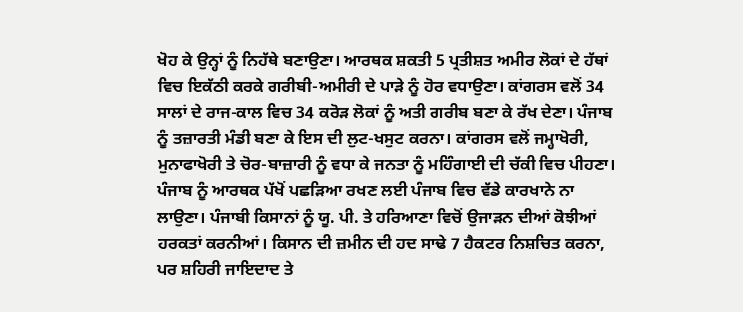ਖੋਹ ਕੇ ਉਨ੍ਹਾਂ ਨੂੰ ਨਿਹੱਥੇ ਬਣਾਉਣਾ। ਆਰਥਕ ਸ਼ਕਤੀ 5 ਪ੍ਰਤੀਸ਼ਤ ਅਮੀਰ ਲੋਕਾਂ ਦੇ ਹੱਥਾਂ ਵਿਚ ਇਕੱਠੀ ਕਰਕੇ ਗਰੀਬੀ-ਅਮੀਰੀ ਦੇ ਪਾੜੇ ਨੂੰ ਹੋਰ ਵਧਾਉਣਾ। ਕਾਂਗਰਸ ਵਲੋਂ 34 ਸਾਲਾਂ ਦੇ ਰਾਜ-ਕਾਲ ਵਿਚ 34 ਕਰੋੜ ਲੋਕਾਂ ਨੂੰ ਅਤੀ ਗਰੀਬ ਬਣਾ ਕੇ ਰੱਖ ਦੇਣਾ। ਪੰਜਾਬ ਨੂੰ ਤਜ਼ਾਰਤੀ ਮੰਡੀ ਬਣਾ ਕੇ ਇਸ ਦੀ ਲੁਟ-ਖਸੁਟ ਕਰਨਾ। ਕਾਂਗਰਸ ਵਲੋਂ ਜਮ੍ਹਾਖੋਰੀ, ਮੁਨਾਫਾਖੋਰੀ ਤੇ ਚੋਰ-ਬਾਜ਼ਾਰੀ ਨੂੰ ਵਧਾ ਕੇ ਜਨਤਾ ਨੂੰ ਮਹਿੰਗਾਈ ਦੀ ਚੱਕੀ ਵਿਚ ਪੀਹਣਾ। ਪੰਜਾਬ ਨੂੰ ਆਰਥਕ ਪੱਖੋਂ ਪਛੜਿਆ ਰਖਣ ਲਈ ਪੰਜਾਬ ਵਿਚ ਵੱਡੇ ਕਾਰਖਾਨੇ ਨਾ ਲਾਉਣਾ। ਪੰਜਾਬੀ ਕਿਸਾਨਾਂ ਨੂੰ ਯੂ. ਪੀ. ਤੇ ਹਰਿਆਣਾ ਵਿਚੋਂ ਉਜਾੜਨ ਦੀਆਂ ਕੋਝੀਆਂ ਹਰਕਤਾਂ ਕਰਨੀਆਂ। ਕਿਸਾਨ ਦੀ ਜ਼ਮੀਨ ਦੀ ਹਦ ਸਾਢੇ 7 ਹੈਕਟਰ ਨਿਸ਼ਚਿਤ ਕਰਨਾ, ਪਰ ਸ਼ਹਿਰੀ ਜਾਇਦਾਦ ਤੇ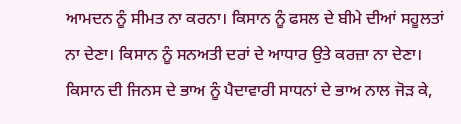ਆਮਦਨ ਨੂੰ ਸੀਮਤ ਨਾ ਕਰਨਾ। ਕਿਸਾਨ ਨੂੰ ਫਸਲ ਦੇ ਬੀਮੇ ਦੀਆਂ ਸਹੂਲਤਾਂ ਨਾ ਦੇਣਾ। ਕਿਸਾਨ ਨੂੰ ਸਨਅਤੀ ਦਰਾਂ ਦੇ ਆਧਾਰ ਉਤੇ ਕਰਜ਼ਾ ਨਾ ਦੇਣਾ। ਕਿਸਾਨ ਦੀ ਜਿਨਸ ਦੇ ਭਾਅ ਨੂੰ ਪੈਦਾਵਾਰੀ ਸਾਧਨਾਂ ਦੇ ਭਾਅ ਨਾਲ ਜੋੜ ਕੇ,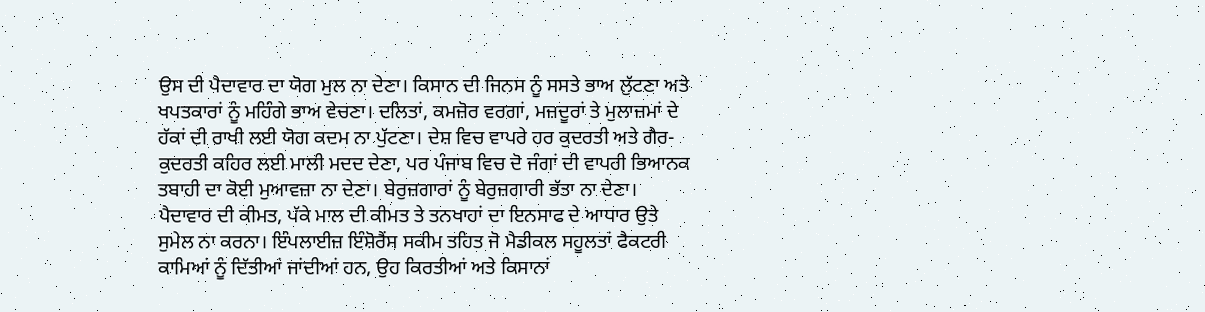ਉਸ ਦੀ ਪੈਦਾਵਾਰ ਦਾ ਯੋਗ ਮੁਲ ਨਾ ਦੇਣਾ। ਕਿਸਾਨ ਦੀ ਜਿਨਸ ਨੂੰ ਸਸਤੇ ਭਾਅ ਲੁੱਟਣਾ ਅਤੇ ਖਪਤਕਾਰਾਂ ਨੂੰ ਮਹਿੰਗੇ ਭਾਅ ਵੇਚਣਾ। ਦਲਿਤਾਂ, ਕਮਜ਼ੋਰ ਵਰਗਾਂ, ਮਜ਼ਦੂਰਾਂ ਤੇ ਮੁਲਾਜ਼ਮਾਂ ਦੇ ਹੱਕਾਂ ਦੀ ਰਾਖੀ ਲਈ ਯੋਗ ਕਦਮ ਨਾ ਪੁੱਟਣਾ। ਦੇਸ਼ ਵਿਚ ਵਾਪਰੇ ਹਰ ਕੁਦਰਤੀ ਅਤੇ ਗੈਰ-ਕੁਦਰਤੀ ਕਹਿਰ ਲਈ ਮਾਲੀ ਮਦਦ ਦੇਣਾ, ਪਰ ਪੰਜਾਬ ਵਿਚ ਦੋ ਜੰਗਾਂ ਦੀ ਵਾਪਰੀ ਭਿਆਨਕ ਤਬਾਹੀ ਦਾ ਕੋਈ ਮੁਆਵਜ਼ਾ ਨਾ ਦੇਣਾ। ਬੇਰੁਜ਼ਗਾਰਾਂ ਨੂੰ ਬੇਰੁਜ਼ਗਾਰੀ ਭੱਤਾ ਨਾ ਦੇਣਾ। ਪੈਦਾਵਾਰ ਦੀ ਕੀਮਤ, ਪੱਕੇ ਮਾਲ ਦੀ ਕੀਮਤ ਤੇ ਤਨਖਾਹਾਂ ਦਾ ਇਨਸਾਫ ਦੇ ਆਧਾਰ ਉਤੇ ਸੁਮੇਲ ਨਾ ਕਰਨਾ। ਇੰਪਲਾਈਜ਼ ਇੰਸ਼ੋਰੈਂਸ ਸਕੀਮ ਤਹਿਤ ਜੋ ਮੈਡੀਕਲ ਸਹੂਲਤਾਂ ਫੈਕਟਰੀ ਕਾਮਿਆਂ ਨੂੰ ਦਿੱਤੀਆਂ ਜਾਂਦੀਆਂ ਹਨ, ਉਹ ਕਿਰਤੀਆਂ ਅਤੇ ਕਿਸਾਨਾਂ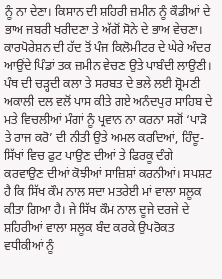ਨੂੰ ਨਾ ਦੇਣਾ। ਕਿਸਾਨ ਦੀ ਸ਼ਹਿਰੀ ਜ਼ਮੀਨ ਨੂੰ ਕੌਡੀਆਂ ਦੇ ਭਾਅ ਜਬਰੀ ਖਰੀਦਣਾ ਤੇ ਅੱਗੋਂ ਸੋਨੇ ਦੇ ਭਾਅ ਵੇਚਣਾ। ਕਾਰਪੋਰੇਸ਼ਨ ਦੀ ਹੱਦ ਤੋਂ ਪੰਜ ਕਿਲੋਮੀਟਰ ਦੇ ਘੇਰੇ ਅੰਦਰ ਆਉਂਦੇ ਪਿੰਡਾਂ ਤਕ ਜ਼ਮੀਨ ਵੇਚਣ ਉਤੇ ਪਾਬੰਦੀ ਲਾਉਣੀ।
ਪੰਥ ਦੀ ਚੜ੍ਹਦੀ ਕਲਾ ਤੇ ਸਰਬਤ ਦੇ ਭਲੇ ਲਈ ਸ਼੍ਰੋਮਣੀ ਅਕਾਲੀ ਦਲ ਵਲੋਂ ਪਾਸ ਕੀਤੇ ਗਏ ਅਨੰਦਪੁਰ ਸਾਹਿਬ ਦੇ ਮਤੇ ਵਿਚਲੀਆਂ ਮੰਗਾਂ ਨੂੰ ਪ੍ਰਵਾਨ ਨਾ ਕਰਨਾ ਸਗੋਂ ‘ਪਾੜੋ ਤੇ ਰਾਜ ਕਰੋ’ ਦੀ ਨੀਤੀ ਉਤੇ ਅਮਲ ਕਰਦਿਆਂ, ਹਿੰਦੂ-ਸਿੱਖਾਂ ਵਿਚ ਫੁਟ ਪਾਉਣ ਦੀਆਂ ਤੇ ਫਿਰਕੂ ਦੰਗੇ ਕਰਵਾਉਣ ਦੀਆਂ ਕੋਝੀਆਂ ਸਾਜ਼ਿਸ਼ਾਂ ਕਰਨੀਆਂ। ਸਪਸ਼ਟ ਹੈ ਕਿ ਸਿੱਖ ਕੌਮ ਨਾਲ ਸਦਾ ਮਤਰੇਈ ਮਾਂ ਵਾਲਾ ਸਲੂਕ ਕੀਤਾ ਗਿਆ ਹੈ। ਜੇ ਸਿੱਖ ਕੌਮ ਨਾਲ ਦੂਜੇ ਦਰਜੇ ਦੇ ਸ਼ਹਿਰੀਆਂ ਵਾਲਾ ਸਲੂਕ ਬੰਦ ਕਰਕੇ ਉਪਰੋਕਤ ਵਧੀਕੀਆਂ ਨੂੰ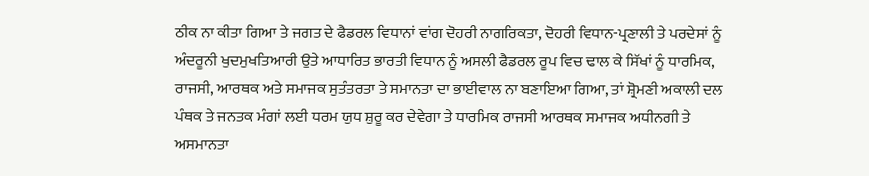ਠੀਕ ਨਾ ਕੀਤਾ ਗਿਆ ਤੇ ਜਗਤ ਦੇ ਫੈਡਰਲ ਵਿਧਾਨਾਂ ਵਾਂਗ ਦੋਹਰੀ ਨਾਗਰਿਕਤਾ, ਦੋਹਰੀ ਵਿਧਾਨ-ਪ੍ਰਣਾਲੀ ਤੇ ਪਰਦੇਸਾਂ ਨੂੰ ਅੰਦਰੂਨੀ ਖੁਦਮੁਖਤਿਆਰੀ ਉਤੇ ਆਧਾਰਿਤ ਭਾਰਤੀ ਵਿਧਾਨ ਨੂੰ ਅਸਲੀ ਫੈਡਰਲ ਰੂਪ ਵਿਚ ਢਾਲ ਕੇ ਸਿੱਖਾਂ ਨੂੰ ਧਾਰਮਿਕ, ਰਾਜਸੀ, ਆਰਥਕ ਅਤੇ ਸਮਾਜਕ ਸੁਤੰਤਰਤਾ ਤੇ ਸਮਾਨਤਾ ਦਾ ਭਾਈਵਾਲ ਨਾ ਬਣਾਇਆ ਗਿਆ, ਤਾਂ ਸ਼੍ਰੋਮਣੀ ਅਕਾਲੀ ਦਲ ਪੰਥਕ ਤੇ ਜਨਤਕ ਮੰਗਾਂ ਲਈ ਧਰਮ ਯੁਧ ਸ਼ੁਰੂ ਕਰ ਦੇਵੇਗਾ ਤੇ ਧਾਰਮਿਕ ਰਾਜਸੀ ਆਰਥਕ ਸਮਾਜਕ ਅਧੀਨਗੀ ਤੇ ਅਸਮਾਨਤਾ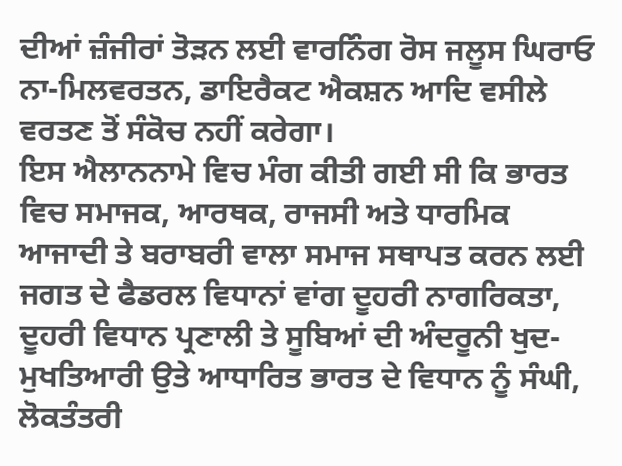ਦੀਆਂ ਜ਼ੰਜੀਰਾਂ ਤੋੜਨ ਲਈ ਵਾਰਨਿੰਗ ਰੋਸ ਜਲੂਸ ਘਿਰਾਓ ਨਾ-ਮਿਲਵਰਤਨ, ਡਾਇਰੈਕਟ ਐਕਸ਼ਨ ਆਦਿ ਵਸੀਲੇ ਵਰਤਣ ਤੋਂ ਸੰਕੋਚ ਨਹੀਂ ਕਰੇਗਾ।
ਇਸ ਐਲਾਨਨਾਮੇ ਵਿਚ ਮੰਗ ਕੀਤੀ ਗਈ ਸੀ ਕਿ ਭਾਰਤ ਵਿਚ ਸਮਾਜਕ, ਆਰਥਕ, ਰਾਜਸੀ ਅਤੇ ਧਾਰਮਿਕ ਆਜਾਦੀ ਤੇ ਬਰਾਬਰੀ ਵਾਲਾ ਸਮਾਜ ਸਥਾਪਤ ਕਰਨ ਲਈ ਜਗਤ ਦੇ ਫੈਡਰਲ ਵਿਧਾਨਾਂ ਵਾਂਗ ਦੂਹਰੀ ਨਾਗਰਿਕਤਾ, ਦੂਹਰੀ ਵਿਧਾਨ ਪ੍ਰਣਾਲੀ ਤੇ ਸੂਬਿਆਂ ਦੀ ਅੰਦਰੂਨੀ ਖੁਦ-ਮੁਖਤਿਆਰੀ ਉਤੇ ਆਧਾਰਿਤ ਭਾਰਤ ਦੇ ਵਿਧਾਨ ਨੂੰ ਸੰਘੀ, ਲੋਕਤੰਤਰੀ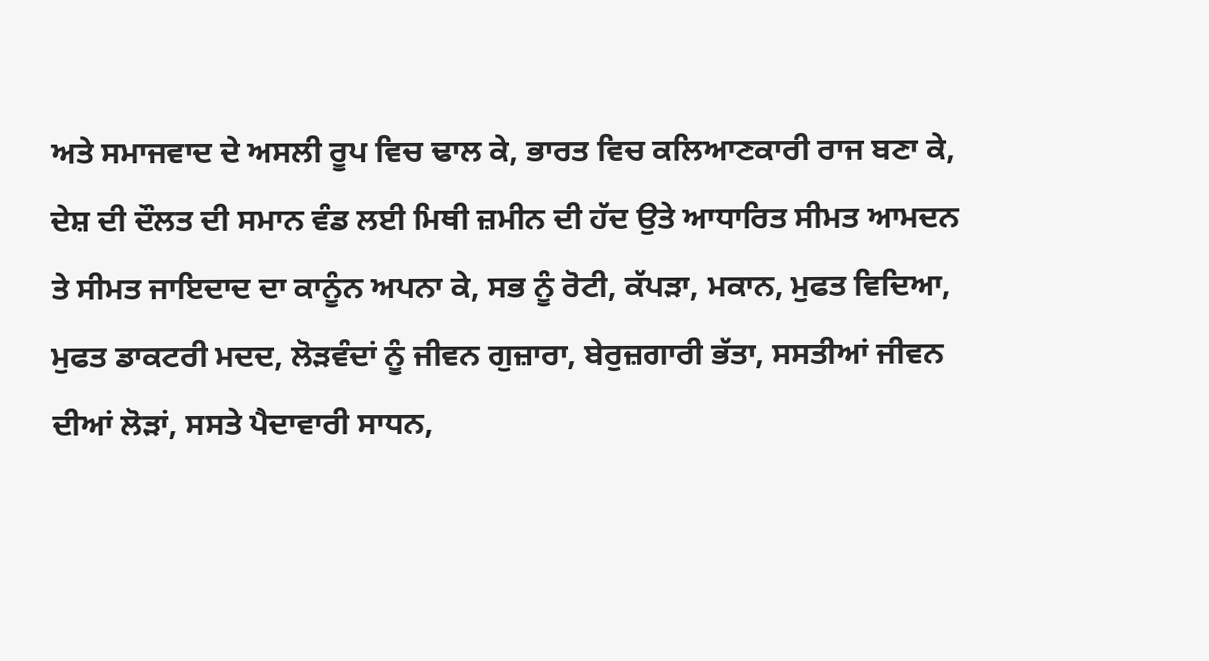ਅਤੇ ਸਮਾਜਵਾਦ ਦੇ ਅਸਲੀ ਰੂਪ ਵਿਚ ਢਾਲ ਕੇ, ਭਾਰਤ ਵਿਚ ਕਲਿਆਣਕਾਰੀ ਰਾਜ ਬਣਾ ਕੇ, ਦੇਸ਼ ਦੀ ਦੌਲਤ ਦੀ ਸਮਾਨ ਵੰਡ ਲਈ ਮਿਥੀ ਜ਼ਮੀਨ ਦੀ ਹੱਦ ਉਤੇ ਆਧਾਰਿਤ ਸੀਮਤ ਆਮਦਨ ਤੇ ਸੀਮਤ ਜਾਇਦਾਦ ਦਾ ਕਾਨੂੰਨ ਅਪਨਾ ਕੇ, ਸਭ ਨੂੰ ਰੋਟੀ, ਕੱਪੜਾ, ਮਕਾਨ, ਮੁਫਤ ਵਿਦਿਆ, ਮੁਫਤ ਡਾਕਟਰੀ ਮਦਦ, ਲੋੜਵੰਦਾਂ ਨੂੰ ਜੀਵਨ ਗੁਜ਼ਾਰਾ, ਬੇਰੁਜ਼ਗਾਰੀ ਭੱਤਾ, ਸਸਤੀਆਂ ਜੀਵਨ ਦੀਆਂ ਲੋੜਾਂ, ਸਸਤੇ ਪੈਦਾਵਾਰੀ ਸਾਧਨ,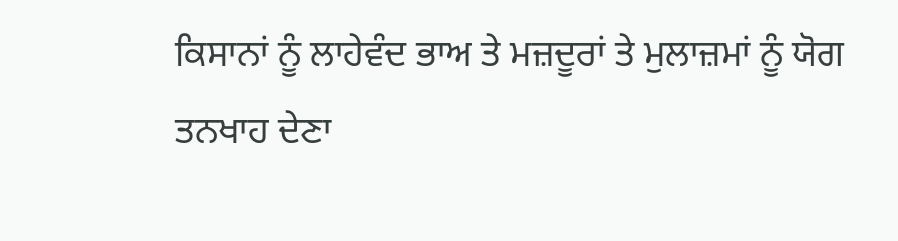ਕਿਸਾਨਾਂ ਨੂੰ ਲਾਹੇਵੰਦ ਭਾਅ ਤੇ ਮਜ਼ਦੂਰਾਂ ਤੇ ਮੁਲਾਜ਼ਮਾਂ ਨੂੰ ਯੋਗ ਤਨਖਾਹ ਦੇਣਾ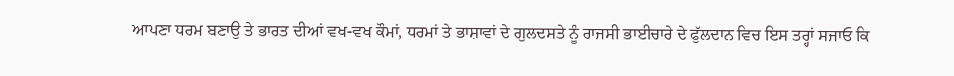ਆਪਣਾ ਧਰਮ ਬਣਾਉ ਤੇ ਭਾਰਤ ਦੀਆਂ ਵਖ-ਵਖ ਕੌਮਾਂ, ਧਰਮਾਂ ਤੇ ਭਾਸ਼ਾਵਾਂ ਦੇ ਗੁਲਦਸਤੇ ਨੂੰ ਰਾਜਸੀ ਭਾਈਚਾਰੇ ਦੇ ਫੁੱਲਦਾਨ ਵਿਚ ਇਸ ਤਰ੍ਹਾਂ ਸਜਾਓ ਕਿ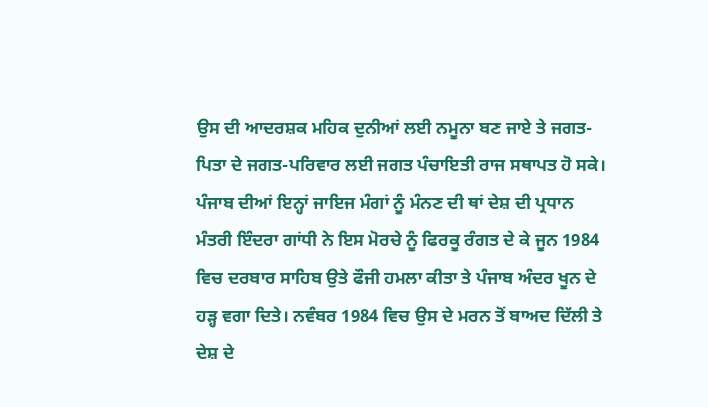ਉਸ ਦੀ ਆਦਰਸ਼ਕ ਮਹਿਕ ਦੁਨੀਆਂ ਲਈ ਨਮੂਨਾ ਬਣ ਜਾਏ ਤੇ ਜਗਤ-ਪਿਤਾ ਦੇ ਜਗਤ-ਪਰਿਵਾਰ ਲਈ ਜਗਤ ਪੰਚਾਇਤੀ ਰਾਜ ਸਥਾਪਤ ਹੋ ਸਕੇ।
ਪੰਜਾਬ ਦੀਆਂ ਇਨ੍ਹਾਂ ਜਾਇਜ ਮੰਗਾਂ ਨੂੰ ਮੰਨਣ ਦੀ ਥਾਂ ਦੇਸ਼ ਦੀ ਪ੍ਰਧਾਨ ਮੰਤਰੀ ਇੰਦਰਾ ਗਾਂਧੀ ਨੇ ਇਸ ਮੋਰਚੇ ਨੂੰ ਫਿਰਕੂ ਰੰਗਤ ਦੇ ਕੇ ਜੂਨ 1984 ਵਿਚ ਦਰਬਾਰ ਸਾਹਿਬ ਉਤੇ ਫੌਜੀ ਹਮਲਾ ਕੀਤਾ ਤੇ ਪੰਜਾਬ ਅੰਦਰ ਖੂਨ ਦੇ ਹੜ੍ਹ ਵਗਾ ਦਿਤੇ। ਨਵੰਬਰ 1984 ਵਿਚ ਉਸ ਦੇ ਮਰਨ ਤੋਂ ਬਾਅਦ ਦਿੱਲੀ ਤੇ ਦੇਸ਼ ਦੇ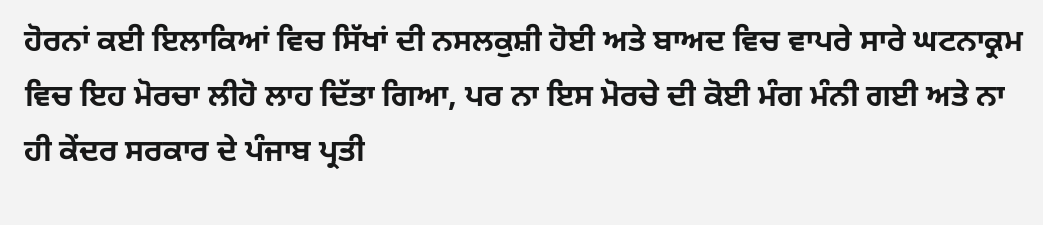ਹੋਰਨਾਂ ਕਈ ਇਲਾਕਿਆਂ ਵਿਚ ਸਿੱਖਾਂ ਦੀ ਨਸਲਕੁਸ਼ੀ ਹੋਈ ਅਤੇ ਬਾਅਦ ਵਿਚ ਵਾਪਰੇ ਸਾਰੇ ਘਟਨਾਕ੍ਰਮ ਵਿਚ ਇਹ ਮੋਰਚਾ ਲੀਹੋ ਲਾਹ ਦਿੱਤਾ ਗਿਆ, ਪਰ ਨਾ ਇਸ ਮੋਰਚੇ ਦੀ ਕੋਈ ਮੰਗ ਮੰਨੀ ਗਈ ਅਤੇ ਨਾ ਹੀ ਕੇਂਦਰ ਸਰਕਾਰ ਦੇ ਪੰਜਾਬ ਪ੍ਰਤੀ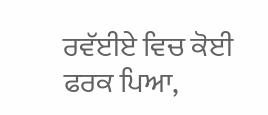ਰਵੱਈਏ ਵਿਚ ਕੋਈ ਫਰਕ ਪਿਆ,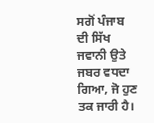ਸਗੋਂ ਪੰਜਾਬ ਦੀ ਸਿੱਖ ਜਵਾਨੀ ਉਤੇ ਜਬਰ ਵਧਦਾ ਗਿਆ, ਜੋ ਹੁਣ ਤਕ ਜਾਰੀ ਹੈ।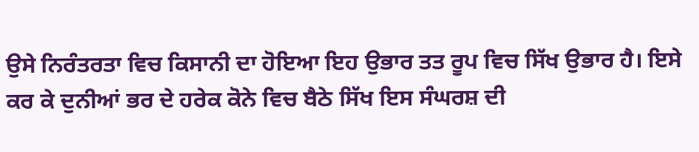ਉਸੇ ਨਿਰੰਤਰਤਾ ਵਿਚ ਕਿਸਾਨੀ ਦਾ ਹੋਇਆ ਇਹ ਉਭਾਰ ਤਤ ਰੂਪ ਵਿਚ ਸਿੱਖ ਉਭਾਰ ਹੈ। ਇਸੇ ਕਰ ਕੇ ਦੁਨੀਆਂ ਭਰ ਦੇ ਹਰੇਕ ਕੋਨੇ ਵਿਚ ਬੈਠੇ ਸਿੱਖ ਇਸ ਸੰਘਰਸ਼ ਦੀ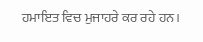ਹਮਾਇਤ ਵਿਚ ਮੁਜਾਹਰੇ ਕਰ ਰਹੇ ਹਨ।